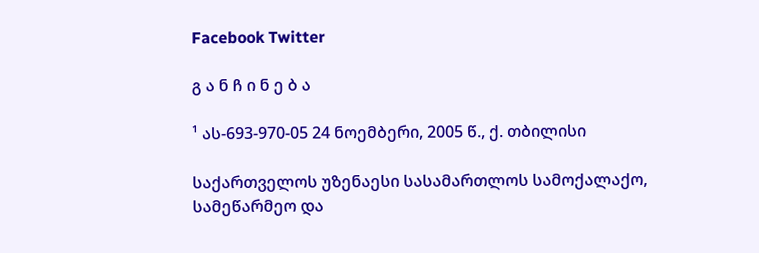Facebook Twitter

გ ა ნ ჩ ი ნ ე ბ ა

¹ ას-693-970-05 24 ნოემბერი, 2005 წ., ქ. თბილისი

საქართველოს უზენაესი სასამართლოს სამოქალაქო, სამეწარმეო და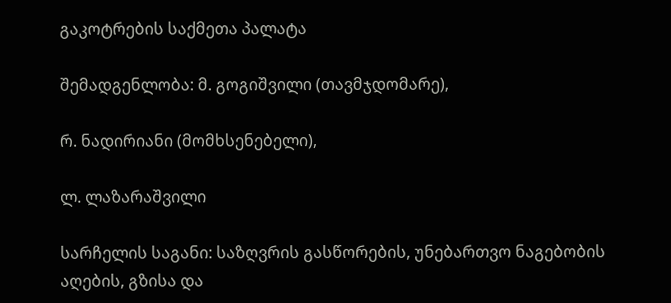გაკოტრების საქმეთა პალატა

შემადგენლობა: მ. გოგიშვილი (თავმჯდომარე),

რ. ნადირიანი (მომხსენებელი),

ლ. ლაზარაშვილი

სარჩელის საგანი: საზღვრის გასწორების, უნებართვო ნაგებობის აღების, გზისა და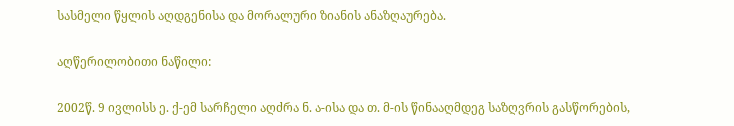სასმელი წყლის აღდგენისა და მორალური ზიანის ანაზღაურება.

აღწერილობითი ნაწილი:

2002წ. 9 ივლისს ე. ქ-ემ სარჩელი აღძრა ნ. ა-ისა და თ. მ-ის წინააღმდეგ საზღვრის გასწორების,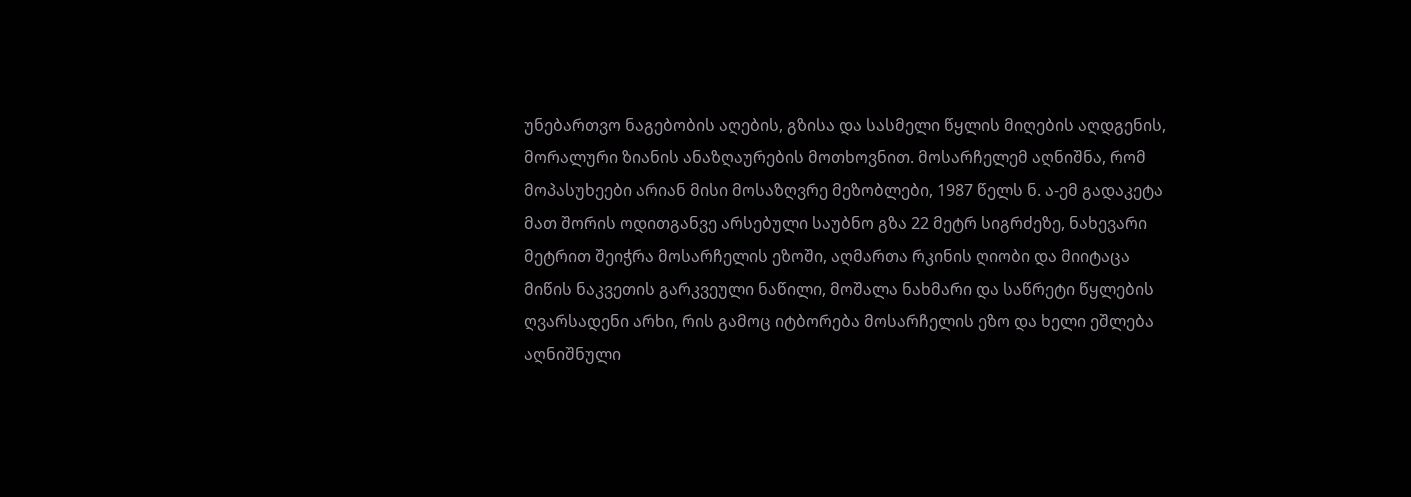უნებართვო ნაგებობის აღების, გზისა და სასმელი წყლის მიღების აღდგენის, მორალური ზიანის ანაზღაურების მოთხოვნით. მოსარჩელემ აღნიშნა, რომ მოპასუხეები არიან მისი მოსაზღვრე მეზობლები, 1987 წელს ნ. ა-ემ გადაკეტა მათ შორის ოდითგანვე არსებული საუბნო გზა 22 მეტრ სიგრძეზე, ნახევარი მეტრით შეიჭრა მოსარჩელის ეზოში, აღმართა რკინის ღიობი და მიიტაცა მიწის ნაკვეთის გარკვეული ნაწილი, მოშალა ნახმარი და საწრეტი წყლების ღვარსადენი არხი, რის გამოც იტბორება მოსარჩელის ეზო და ხელი ეშლება აღნიშნული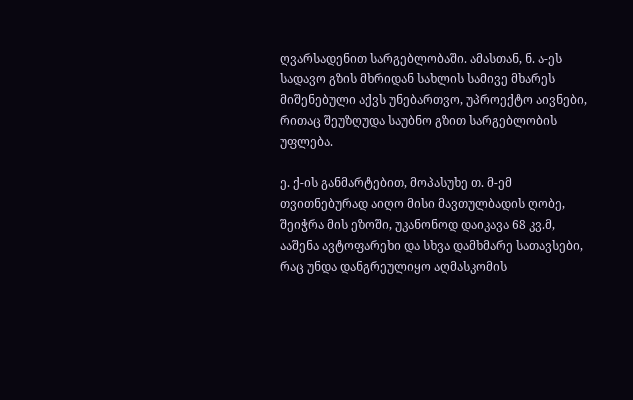ღვარსადენით სარგებლობაში. ამასთან, ნ. ა-ეს სადავო გზის მხრიდან სახლის სამივე მხარეს მიშენებული აქვს უნებართვო, უპროექტო აივნები, რითაც შეუზღუდა საუბნო გზით სარგებლობის უფლება.

ე. ქ-ის განმარტებით, მოპასუხე თ. მ-ემ თვითნებურად აიღო მისი მავთულბადის ღობე, შეიჭრა მის ეზოში, უკანონოდ დაიკავა 68 კვ.მ, ააშენა ავტოფარეხი და სხვა დამხმარე სათავსები, რაც უნდა დანგრეულიყო აღმასკომის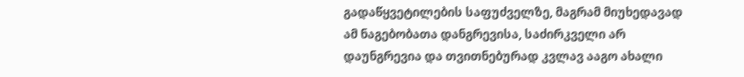გადაწყვეტილების საფუძველზე, მაგრამ მიუხედავად ამ ნაგებობათა დანგრევისა, საძირკველი არ დაუნგრევია და თვითნებურად კვლავ ააგო ახალი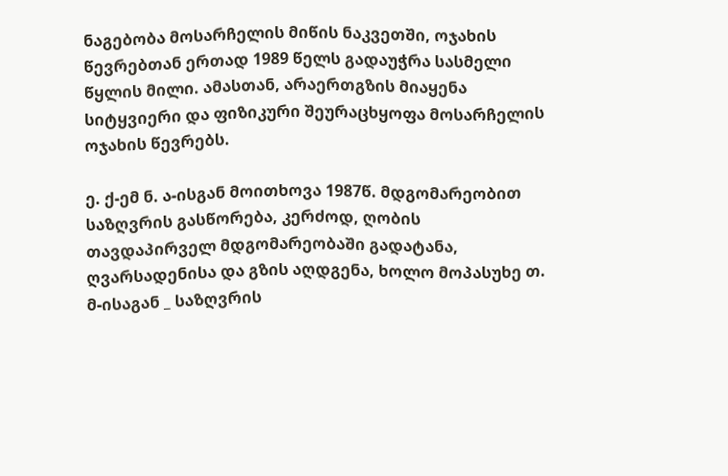ნაგებობა მოსარჩელის მიწის ნაკვეთში, ოჯახის წევრებთან ერთად 1989 წელს გადაუჭრა სასმელი წყლის მილი. ამასთან, არაერთგზის მიაყენა სიტყვიერი და ფიზიკური შეურაცხყოფა მოსარჩელის ოჯახის წევრებს.

ე. ქ-ემ ნ. ა-ისგან მოითხოვა 1987წ. მდგომარეობით საზღვრის გასწორება, კერძოდ, ღობის თავდაპირველ მდგომარეობაში გადატანა, ღვარსადენისა და გზის აღდგენა, ხოლო მოპასუხე თ. მ-ისაგან _ საზღვრის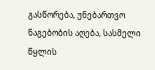გასწორება, უნებართვო ნაგებობის აღება, სასმელი წყლის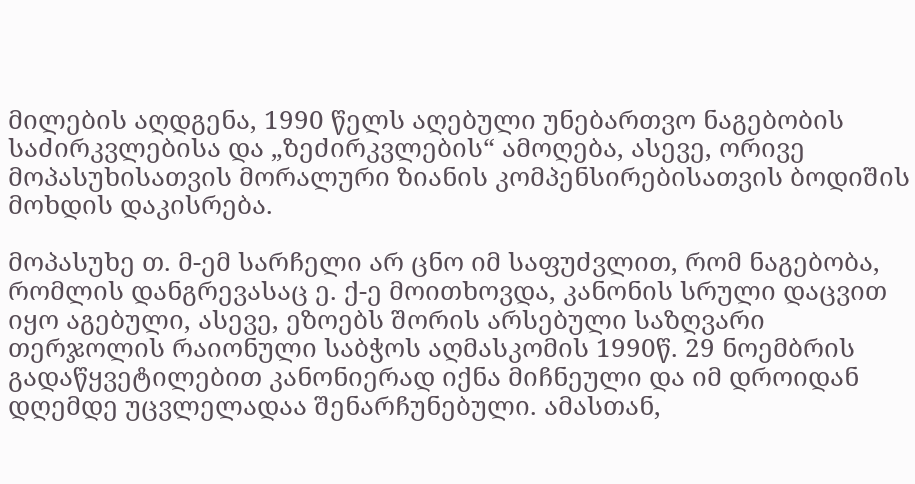მილების აღდგენა, 1990 წელს აღებული უნებართვო ნაგებობის საძირკვლებისა და „ზეძირკვლების“ ამოღება, ასევე, ორივე მოპასუხისათვის მორალური ზიანის კომპენსირებისათვის ბოდიშის მოხდის დაკისრება.

მოპასუხე თ. მ-ემ სარჩელი არ ცნო იმ საფუძვლით, რომ ნაგებობა, რომლის დანგრევასაც ე. ქ-ე მოითხოვდა, კანონის სრული დაცვით იყო აგებული, ასევე, ეზოებს შორის არსებული საზღვარი თერჯოლის რაიონული საბჭოს აღმასკომის 1990წ. 29 ნოემბრის გადაწყვეტილებით კანონიერად იქნა მიჩნეული და იმ დროიდან დღემდე უცვლელადაა შენარჩუნებული. ამასთან,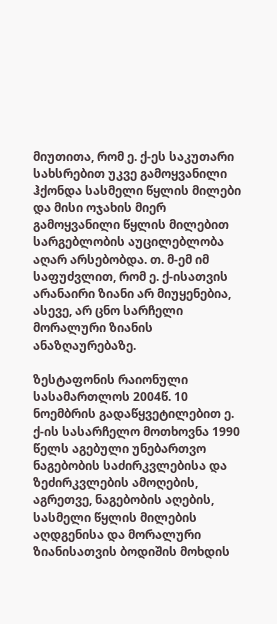მიუთითა, რომ ე. ქ-ეს საკუთარი სახსრებით უკვე გამოყვანილი ჰქონდა სასმელი წყლის მილები და მისი ოჯახის მიერ გამოყვანილი წყლის მილებით სარგებლობის აუცილებლობა აღარ არსებობდა. თ. მ-ემ იმ საფუძვლით, რომ ე. ქ-ისათვის არანაირი ზიანი არ მიუყენებია, ასევე, არ ცნო სარჩელი მორალური ზიანის ანაზღაურებაზე.

ზესტაფონის რაიონული სასამართლოს 2004წ. 10 ნოემბრის გადაწყვეტილებით ე. ქ-ის სასარჩელო მოთხოვნა 1990 წელს აგებული უნებართვო ნაგებობის საძირკვლებისა და ზეძირკვლების ამოღების, აგრეთვე, ნაგებობის აღების, სასმელი წყლის მილების აღდგენისა და მორალური ზიანისათვის ბოდიშის მოხდის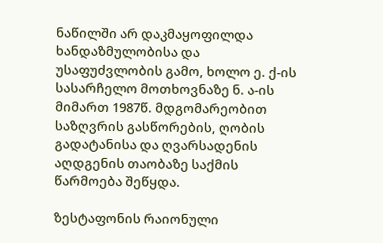ნაწილში არ დაკმაყოფილდა ხანდაზმულობისა და უსაფუძვლობის გამო, ხოლო ე. ქ-ის სასარჩელო მოთხოვნაზე ნ. ა-ის მიმართ 1987წ. მდგომარეობით საზღვრის გასწორების, ღობის გადატანისა და ღვარსადენის აღდგენის თაობაზე საქმის წარმოება შეწყდა.

ზესტაფონის რაიონული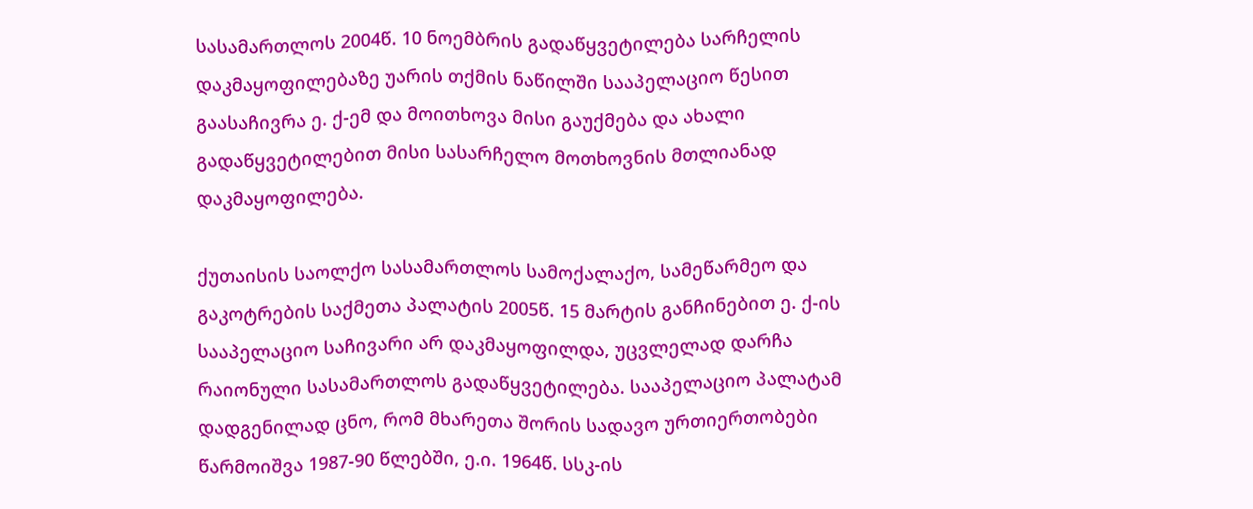სასამართლოს 2004წ. 10 ნოემბრის გადაწყვეტილება სარჩელის დაკმაყოფილებაზე უარის თქმის ნაწილში სააპელაციო წესით გაასაჩივრა ე. ქ-ემ და მოითხოვა მისი გაუქმება და ახალი გადაწყვეტილებით მისი სასარჩელო მოთხოვნის მთლიანად დაკმაყოფილება.

ქუთაისის საოლქო სასამართლოს სამოქალაქო, სამეწარმეო და გაკოტრების საქმეთა პალატის 2005წ. 15 მარტის განჩინებით ე. ქ-ის სააპელაციო საჩივარი არ დაკმაყოფილდა, უცვლელად დარჩა რაიონული სასამართლოს გადაწყვეტილება. სააპელაციო პალატამ დადგენილად ცნო, რომ მხარეთა შორის სადავო ურთიერთობები წარმოიშვა 1987-90 წლებში, ე.ი. 1964წ. სსკ-ის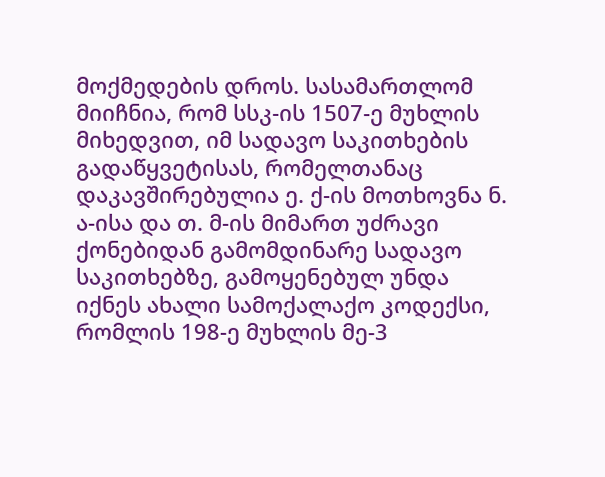მოქმედების დროს. სასამართლომ მიიჩნია, რომ სსკ-ის 1507-ე მუხლის მიხედვით, იმ სადავო საკითხების გადაწყვეტისას, რომელთანაც დაკავშირებულია ე. ქ-ის მოთხოვნა ნ. ა-ისა და თ. მ-ის მიმართ უძრავი ქონებიდან გამომდინარე სადავო საკითხებზე, გამოყენებულ უნდა იქნეს ახალი სამოქალაქო კოდექსი, რომლის 198-ე მუხლის მე-3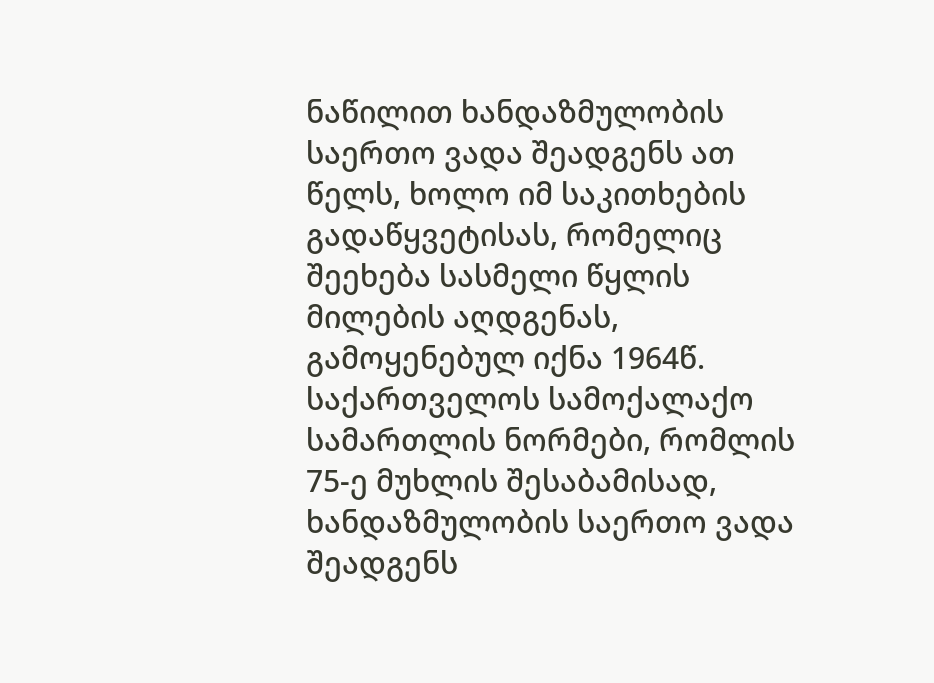ნაწილით ხანდაზმულობის საერთო ვადა შეადგენს ათ წელს, ხოლო იმ საკითხების გადაწყვეტისას, რომელიც შეეხება სასმელი წყლის მილების აღდგენას, გამოყენებულ იქნა 1964წ. საქართველოს სამოქალაქო სამართლის ნორმები, რომლის 75-ე მუხლის შესაბამისად, ხანდაზმულობის საერთო ვადა შეადგენს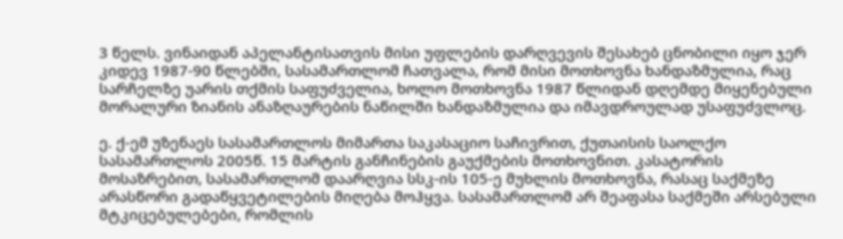3 წელს. ვინაიდან აპელანტისათვის მისი უფლების დარღვევის შესახებ ცნობილი იყო ჯერ კიდევ 1987-90 წლებში, სასამართლომ ჩათვალა, რომ მისი მოთხოვნა ხანდაზმულია, რაც სარჩელზე უარის თქმის საფუძველია, ხოლო მოთხოვნა 1987 წლიდან დღემდე მიყენებული მორალური ზიანის ანაზღაურების ნაწილში ხანდაზმულია და იმავდროულად უსაფუძვლოც.

ე. ქ-ემ უზენაეს სასამართლოს მიმართა საკასაციო საჩივრით, ქუთაისის საოლქო სასამართლოს 2005წ. 15 მარტის განჩინების გაუქმების მოთხოვნით. კასატორის მოსაზრებით, სასამართლომ დაარღვია სსკ-ის 105-ე მუხლის მოთხოვნა, რასაც საქმეზე არასწორი გადაწყვეტილების მიღება მოჰყვა. სასამართლომ არ შეაფასა საქმეში არსებული მტკიცებულებები, რომლის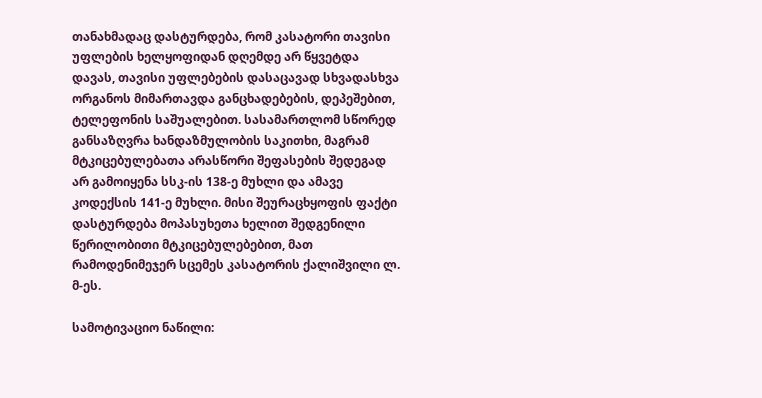თანახმადაც დასტურდება, რომ კასატორი თავისი უფლების ხელყოფიდან დღემდე არ წყვეტდა დავას, თავისი უფლებების დასაცავად სხვადასხვა ორგანოს მიმართავდა განცხადებების, დეპეშებით, ტელეფონის საშუალებით. სასამართლომ სწორედ განსაზღვრა ხანდაზმულობის საკითხი, მაგრამ მტკიცებულებათა არასწორი შეფასების შედეგად არ გამოიყენა სსკ-ის 138-ე მუხლი და ამავე კოდექსის 141-ე მუხლი. მისი შეურაცხყოფის ფაქტი დასტურდება მოპასუხეთა ხელით შედგენილი წერილობითი მტკიცებულებებით, მათ რამოდენიმეჯერ სცემეს კასატორის ქალიშვილი ლ. მ-ეს.

სამოტივაციო ნაწილი: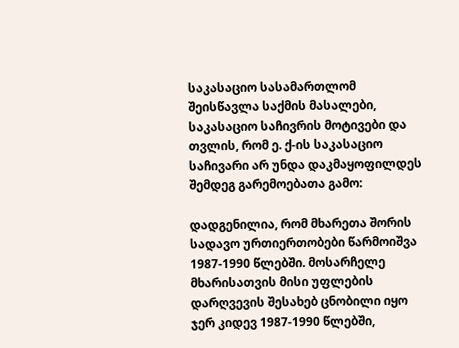საკასაციო სასამართლომ შეისწავლა საქმის მასალები, საკასაციო საჩივრის მოტივები და თვლის, რომ ე. ქ-ის საკასაციო საჩივარი არ უნდა დაკმაყოფილდეს შემდეგ გარემოებათა გამო:

დადგენილია, რომ მხარეთა შორის სადავო ურთიერთობები წარმოიშვა 1987-1990 წლებში. მოსარჩელე მხარისათვის მისი უფლების დარღვევის შესახებ ცნობილი იყო ჯერ კიდევ 1987-1990 წლებში,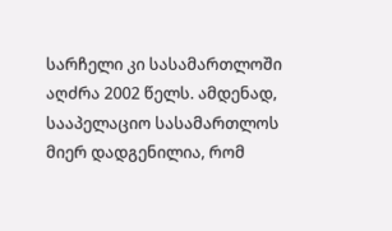სარჩელი კი სასამართლოში აღძრა 2002 წელს. ამდენად, სააპელაციო სასამართლოს მიერ დადგენილია, რომ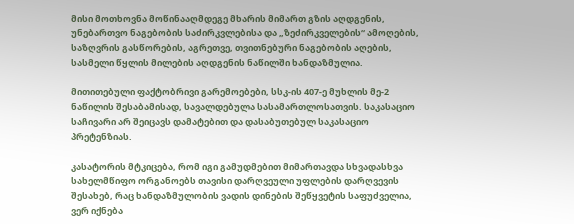მისი მოთხოვნა მოწინააღმდეგე მხარის მიმართ გზის აღდგენის, უნებართვო ნაგებობის საძირკვლებისა და „ზეძირკველების“ ამოღების, საზღვრის გასწორების, აგრეთვე, თვითნებური ნაგებობის აღების, სასმელი წყლის მილების აღდგენის ნაწილში ხანდაზმულია.

მითითებული ფაქტობრივი გარემოებები, სსკ-ის 407-ე მუხლის მე-2 ნაწილის შესაბამისად, სავალდებულა სასამართლოსათვის. საკასაციო საჩივარი არ შეიცავს დამატებით და დასაბუთებულ საკასაციო პრეტენზიას.

კასატორის მტკიცება, რომ იგი გამუდმებით მიმართავდა სხვადასხვა სახელმწიფო ორგანოებს თავისი დარღვეული უფლების დარღვევის შესახებ, რაც ხანდაზმულობის ვადის დინების შეწყვეტის საფუძველია, ვერ იქნება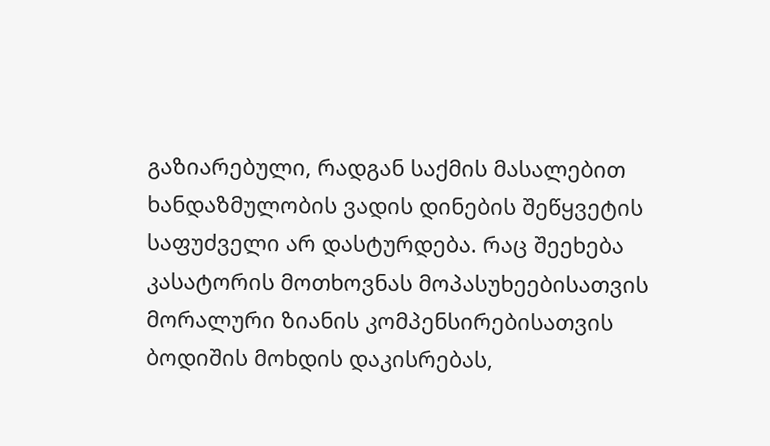გაზიარებული, რადგან საქმის მასალებით ხანდაზმულობის ვადის დინების შეწყვეტის საფუძველი არ დასტურდება. რაც შეეხება კასატორის მოთხოვნას მოპასუხეებისათვის მორალური ზიანის კომპენსირებისათვის ბოდიშის მოხდის დაკისრებას,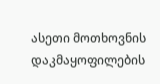ასეთი მოთხოვნის დაკმაყოფილების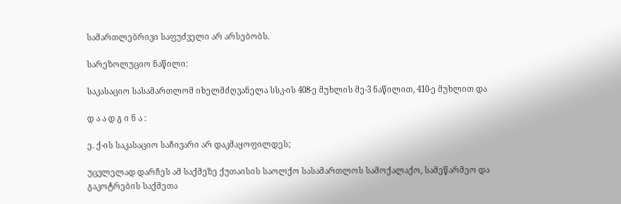სამართლებრივი საფუძველი არ არსებობს.

სარეზოლუციო ნაწილი:

საკასაციო სასამართლომ იხელმძღვანელა სსკ-ის 408-ე მუხლის მე-3 ნაწილით, 410-ე მუხლით და

დ ა ა დ გ ი ნ ა :

ე. ქ-ის საკასაციო საჩივარი არ დაკმაყოფილდეს;

უცვლელად დარჩეს ამ საქმეზე ქუთაისის საოლქო სასამართლოს სამოქალაქო, სამეწარმეო და გაკოტრების საქმეთა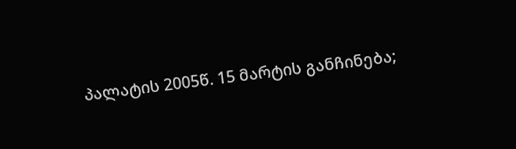პალატის 2005წ. 15 მარტის განჩინება;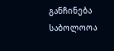განჩინება საბოლოოა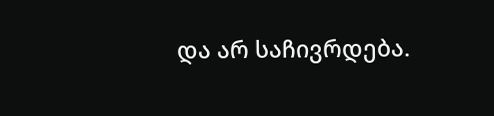და არ საჩივრდება.